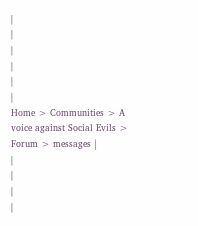|
|
|
|
|
|
Home > Communities > A voice against Social Evils > Forum > messages |
|
|
|
|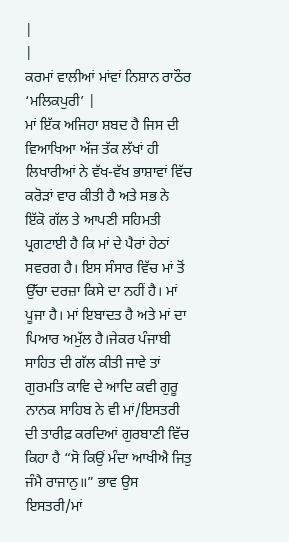|
|
ਕਰਮਾਂ ਵਾਲੀਆਂ ਮਾਂਵਾਂ ਨਿਸ਼ਾਨ ਰਾਠੌਰ ‘ਮਲਿਕਪੁਰੀ’ |
ਮਾਂ ਇੱਕ ਅਜਿਹਾ ਸ਼ਬਦ ਹੈ ਜਿਸ ਦੀ ਵਿਆਖਿਆ ਅੱਜ ਤੱਕ ਲੱਖਾਂ ਹੀ ਲਿਖਾਰੀਆਂ ਨੇ ਵੱਖ-ਵੱਖ ਭਾਸ਼ਾਵਾਂ ਵਿੱਚ ਕਰੋੜਾਂ ਵਾਰ ਕੀਤੀ ਹੈ ਅਤੇ ਸਭ ਨੇ ਇੱਕੋ ਗੱਲ ਤੇ ਆਪਣੀ ਸਹਿਮਤੀ ਪ੍ਰਗਟਾਈ ਹੈ ਕਿ ਮਾਂ ਦੇ ਪੈਰਾਂ ਹੇਠਾਂ ਸਵਰਗ ਹੈ। ਇਸ ਸੰਸਾਰ ਵਿੱਚ ਮਾਂ ਤੋਂ ਉੱਚਾ ਦਰਜ਼ਾ ਕਿਸੇ ਦਾ ਨਹੀਂ ਹੈ। ਮਾਂ ਪੂਜਾ ਹੈ। ਮਾਂ ਇਬਾਦਤ ਹੈ ਅਤੇ ਮਾਂ ਦਾ ਪਿਆਰ ਅਮੁੱਲ ਹੈ।ਜੇਕਰ ਪੰਜਾਬੀ ਸਾਹਿਤ ਦੀ ਗੱਲ ਕੀਤੀ ਜਾਵੇ ਤਾਂ ਗੁਰਮਤਿ ਕਾਵਿ ਦੇ ਆਦਿ ਕਵੀ ਗੁਰੂ ਨਾਨਕ ਸਾਹਿਬ ਨੇ ਵੀ ਮਾਂ/ਇਸਤਰੀ ਦੀ ਤਾਰੀਫ਼ ਕਰਦਿਆਂ ਗੁਰਬਾਣੀ ਵਿੱਚ ਕਿਹਾ ਹੈ “ਸੋ ਕਿਉਂ ਮੰਦਾ ਆਖੀਐ ਜਿਤੁ ਜੰਮੈ ਰਾਜਾਨੁ॥” ਭਾਵ ਉਸ ਇਸਤਰੀ/ਮਾਂ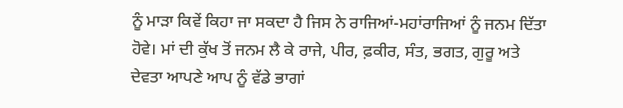ਨੂੰ ਮਾੜਾ ਕਿਵੇਂ ਕਿਹਾ ਜਾ ਸਕਦਾ ਹੈ ਜਿਸ ਨੇ ਰਾਜਿਆਂ-ਮਹਾਂਰਾਜਿਆਂ ਨੂੰ ਜਨਮ ਦਿੱਤਾ ਹੋਵੇ। ਮਾਂ ਦੀ ਕੁੱਖ ਤੋਂ ਜਨਮ ਲੈ ਕੇ ਰਾਜੇ, ਪੀਰ, ਫ਼ਕੀਰ, ਸੰਤ, ਭਗਤ, ਗੁਰੂ ਅਤੇ ਦੇਵਤਾ ਆਪਣੇ ਆਪ ਨੂੰ ਵੱਡੇ ਭਾਗਾਂ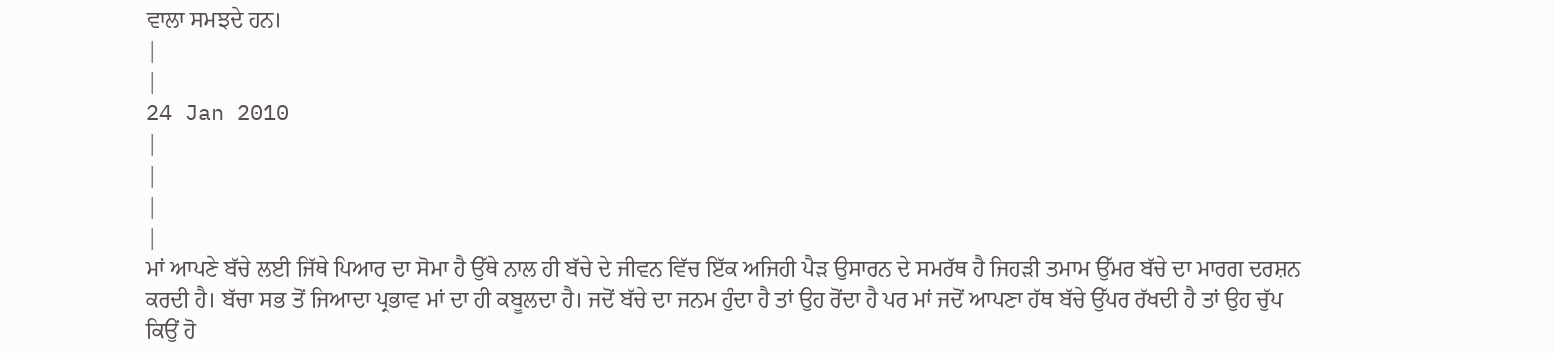ਵਾਲਾ ਸਮਝਦੇ ਹਨ।
|
|
24 Jan 2010
|
|
|
|
ਮਾਂ ਆਪਣੇ ਬੱਚੇ ਲਈ ਜਿੱਥੇ ਪਿਆਰ ਦਾ ਸੋਮਾ ਹੈ ਉੱਥੇ ਨਾਲ ਹੀ ਬੱਚੇ ਦੇ ਜੀਵਨ ਵਿੱਚ ਇੱਕ ਅਜਿਹੀ ਪੈੜ ਉਸਾਰਨ ਦੇ ਸਮਰੱਥ ਹੈ ਜਿਹੜੀ ਤਮਾਮ ਉੱਮਰ ਬੱਚੇ ਦਾ ਮਾਰਗ ਦਰਸ਼ਨ ਕਰਦੀ ਹੈ। ਬੱਚਾ ਸਭ ਤੋਂ ਜਿਆਦਾ ਪ੍ਰਭਾਵ ਮਾਂ ਦਾ ਹੀ ਕਬੂਲਦਾ ਹੈ। ਜਦੋਂ ਬੱਚੇ ਦਾ ਜਨਮ ਹੁੰਦਾ ਹੈ ਤਾਂ ਉਹ ਰੋਂਦਾ ਹੈ ਪਰ ਮਾਂ ਜਦੋਂ ਆਪਣਾ ਹੱਥ ਬੱਚੇ ਉੱਪਰ ਰੱਖਦੀ ਹੈ ਤਾਂ ਉਹ ਚੁੱਪ ਕਿਉਂ ਹੋ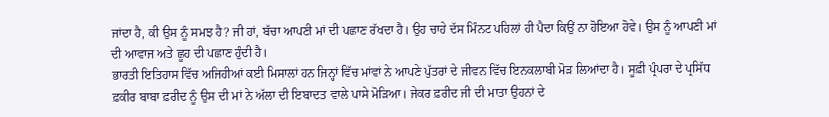ਜਾਂਦਾ ਹੈ, ਕੀ ਉਸ ਨੂੰ ਸਮਝ ਹੈ? ਜੀ ਹਾਂ, ਬੱਚਾ ਆਪਣੀ ਮਾਂ ਦੀ ਪਛਾਣ ਰੱਖਦਾ ਹੈ। ਉਹ ਚਾਹੇ ਦੱਸ ਮਿੰਨਟ ਪਹਿਲਾਂ ਹੀ ਪੈਦਾ ਕਿਉਂ ਨਾ ਹੋਇਆ ਹੋਵੇ। ਉਸ ਨੂੰ ਆਪਣੀ ਮਾਂ ਦੀ ਆਵਾਜ ਅਤੇ ਛੂਹ ਦੀ ਪਛਾਣ ਹੁੰਦੀ ਹੈ।
ਭਾਰਤੀ ਇਤਿਹਾਸ ਵਿੱਚ ਅਜਿਹੀਆਂ ਕਈ ਮਿਸਾਲਾਂ ਹਨ ਜਿਨ੍ਹਾਂ ਵਿੱਚ ਮਾਂਵਾਂ ਨੇ ਆਪਣੇ ਪੁੱਤਰਾਂ ਦੇ ਜੀਵਨ ਵਿੱਚ ਇਨਕਲਾਬੀ ਮੋੜ ਲਿਆਂਦਾ ਹੈ। ਸੂਫ਼ੀ ਪ੍ਰੰਪਰਾ ਦੇ ਪ੍ਰਸਿੱਧ ਫ਼ਕੀਰ ਬਾਬਾ ਫ਼ਰੀਦ ਨੂੰ ਉਸ ਦੀ ਮਾਂ ਨੇ ਅੱਲਾ ਦੀ ਇਬਾਦਤ ਵਾਲੇ ਪਾਸੇ ਮੋੜਿਆ। ਜੇਕਰ ਫ਼ਰੀਦ ਜੀ ਦੀ ਮਾਤਾ ਉਹਨਾਂ ਦੇ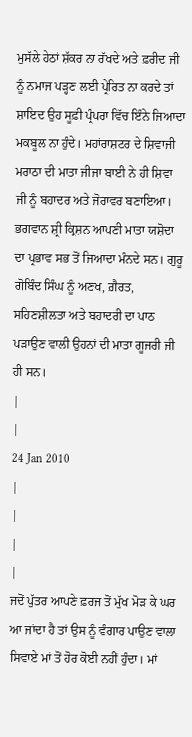ਮੁਸੱਲੇ ਹੇਠਾਂ ਸ਼ੱਕਰ ਨਾ ਰੱਖਦੇ ਅਤੇ ਫ਼ਰੀਦ ਜੀ ਨੂੰ ਨਮਾਜ ਪੜ੍ਹਣ ਲਈ ਪ੍ਰੇਰਿਤ ਨਾ ਕਰਦੇ ਤਾਂ ਸ਼ਾਇਦ ਉਹ ਸੂਫ਼ੀ ਪ੍ਰੰਪਰਾ ਵਿੱਚ ਇੰਨੇ ਜਿਆਦਾ ਮਕਬੂਲ ਨਾ ਹੁੰਦੇ। ਮਹਾਂਰਾਸ਼ਟਰ ਦੇ ਸ਼ਿਵਾਜੀ ਮਰਾਠਾ ਦੀ ਮਾਤਾ ਜੀਜਾ ਬਾਈ ਨੇ ਹੀ ਸ਼ਿਵਾ ਜੀ ਨੂੰ ਬਹਾਦਰ ਅਤੇ ਜੋਰਾਵਰ ਬਣਾਇਆ। ਭਗਵਾਨ ਸ਼੍ਰੀ ਕ੍ਰਿਸ਼ਨ ਆਪਣੀ ਮਾਤਾ ਯਸ਼ੋਦਾ ਦਾ ਪ੍ਰਭਾਵ ਸਭ ਤੋਂ ਜਿਆਦਾ ਮੰਨਦੇ ਸਨ। ਗੁਰੂ ਗੋਬਿੰਦ ਸਿੰਘ ਨੂੰ ਅਣਖ, ਗ਼ੈਰਤ, ਸਹਿਣਸ਼ੀਲਤਾ ਅਤੇ ਬਹਾਦਰੀ ਦਾ ਪਾਠ ਪੜਾਉਣ ਵਾਲੀ ਉਹਨਾਂ ਦੀ ਮਾਤਾ ਗੂਜਰੀ ਜੀ ਹੀ ਸਨ।
|
|
24 Jan 2010
|
|
|
|
ਜਦੋਂ ਪੁੱਤਰ ਆਪਣੇ ਫ਼ਰਜ ਤੋਂ ਮੁੱਖ ਮੋੜ ਕੇ ਘਰ ਆ ਜਾਂਦਾ ਹੈ ਤਾਂ ਉਸ ਨੂੰ ਵੰਗਾਰ ਪਾਉਣ ਵਾਲਾ ਸਿਵਾਏ ਮਾਂ ਤੋਂ ਹੋਰ ਕੋਈ ਨਹੀਂ ਹੁੰਦਾ। ਮਾਂ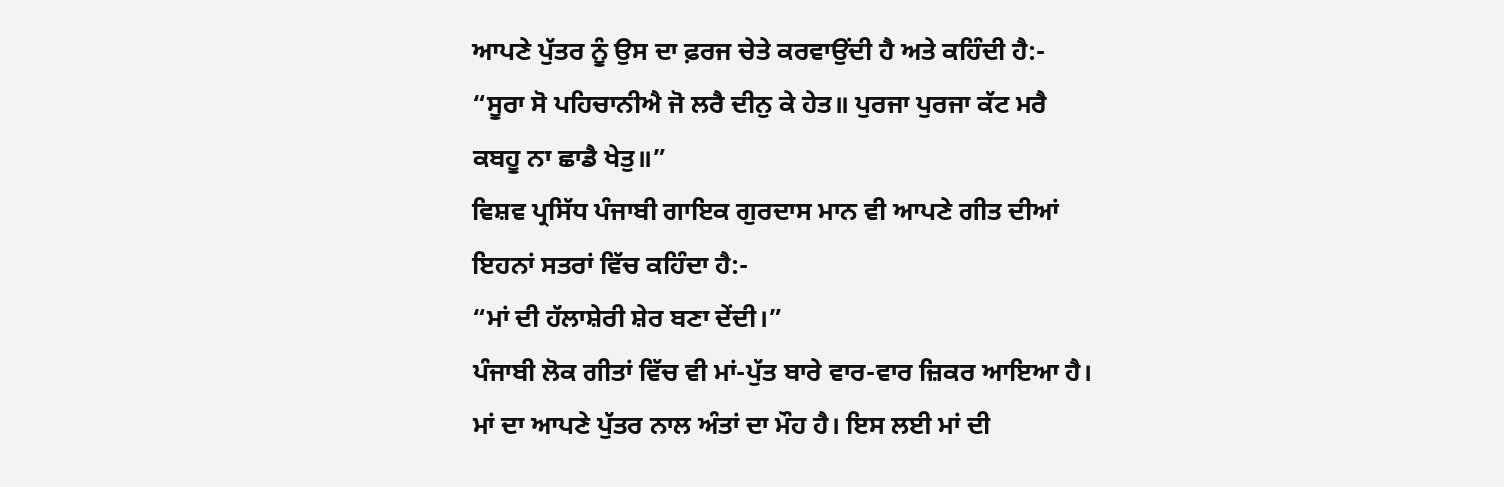ਆਪਣੇ ਪੁੱਤਰ ਨੂੰ ਉਸ ਦਾ ਫ਼ਰਜ ਚੇਤੇ ਕਰਵਾਉਂਦੀ ਹੈ ਅਤੇ ਕਹਿੰਦੀ ਹੈ:-
“ਸੂਰਾ ਸੋ ਪਹਿਚਾਨੀਐ ਜੋ ਲਰੈ ਦੀਨੁ ਕੇ ਹੇਤ॥ ਪੁਰਜਾ ਪੁਰਜਾ ਕੱਟ ਮਰੈ ਕਬਹੂ ਨਾ ਛਾਡੈ ਖੇਤੁ॥”
ਵਿਸ਼ਵ ਪ੍ਰਸਿੱਧ ਪੰਜਾਬੀ ਗਾਇਕ ਗੁਰਦਾਸ ਮਾਨ ਵੀ ਆਪਣੇ ਗੀਤ ਦੀਆਂ ਇਹਨਾਂ ਸਤਰਾਂ ਵਿੱਚ ਕਹਿੰਦਾ ਹੈ:-
“ਮਾਂ ਦੀ ਹੱਲਾਸ਼ੇਰੀ ਸ਼ੇਰ ਬਣਾ ਦੇਂਦੀ।”
ਪੰਜਾਬੀ ਲੋਕ ਗੀਤਾਂ ਵਿੱਚ ਵੀ ਮਾਂ-ਪੁੱਤ ਬਾਰੇ ਵਾਰ-ਵਾਰ ਜ਼ਿਕਰ ਆਇਆ ਹੈ। ਮਾਂ ਦਾ ਆਪਣੇ ਪੁੱਤਰ ਨਾਲ ਅੰਤਾਂ ਦਾ ਮੌਹ ਹੈ। ਇਸ ਲਈ ਮਾਂ ਦੀ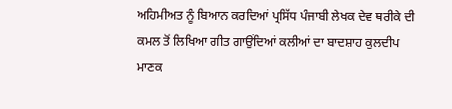ਅਹਿਮੀਅਤ ਨੂੰ ਬਿਆਨ ਕਰਦਿਆਂ ਪ੍ਰਸਿੱਧ ਪੰਜਾਬੀ ਲੇਖਕ ਦੇਵ ਥਰੀਕੇ ਦੀ ਕਮਲ ਤੋਂ ਲਿਖਿਆ ਗੀਤ ਗਾਉਂਦਿਆਂ ਕਲੀਆਂ ਦਾ ਬਾਦਸ਼ਾਹ ਕੁਲਦੀਪ ਮਾਣਕ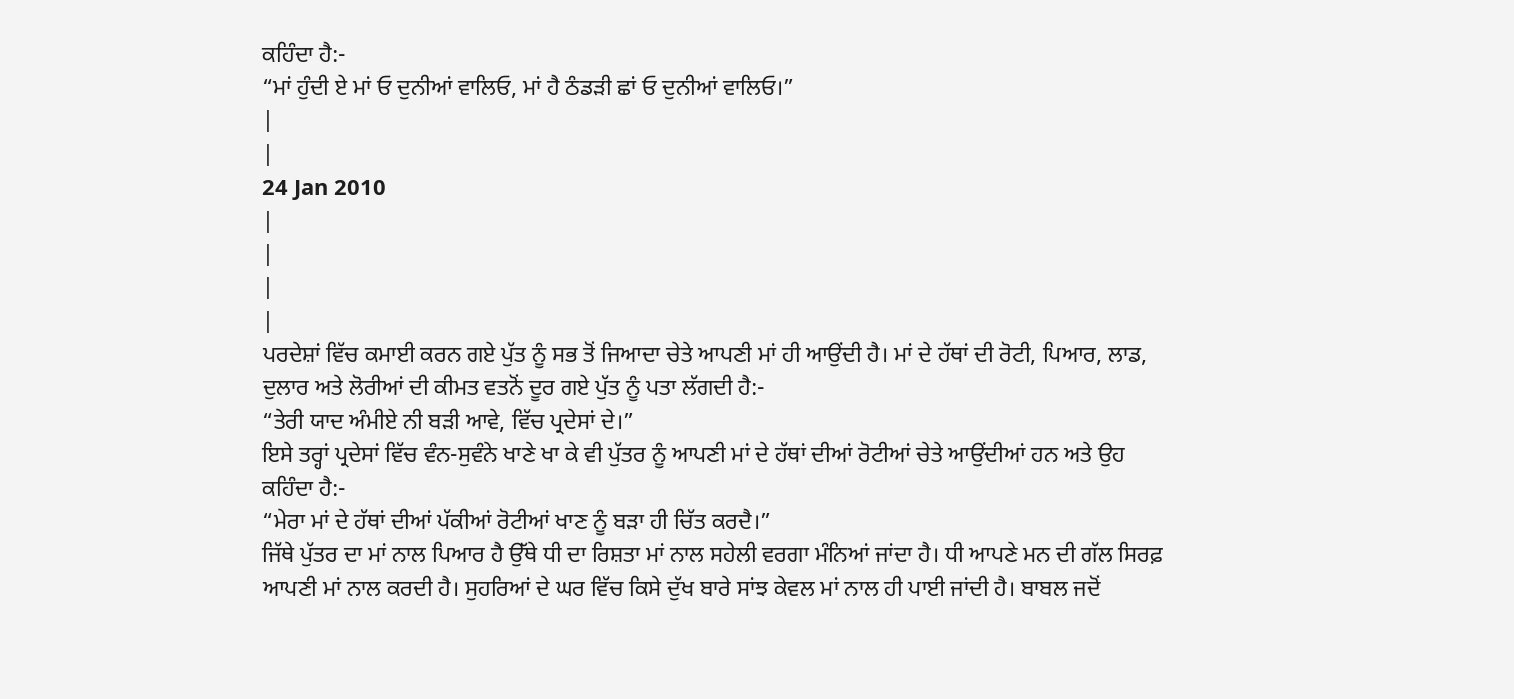ਕਹਿੰਦਾ ਹੈ:-
“ਮਾਂ ਹੁੰਦੀ ਏ ਮਾਂ ਓ ਦੁਨੀਆਂ ਵਾਲਿਓ, ਮਾਂ ਹੈ ਠੰਡੜੀ ਛਾਂ ਓ ਦੁਨੀਆਂ ਵਾਲਿਓ।”
|
|
24 Jan 2010
|
|
|
|
ਪਰਦੇਸ਼ਾਂ ਵਿੱਚ ਕਮਾਈ ਕਰਨ ਗਏ ਪੁੱਤ ਨੂੰ ਸਭ ਤੋਂ ਜਿਆਦਾ ਚੇਤੇ ਆਪਣੀ ਮਾਂ ਹੀ ਆਉਂਦੀ ਹੈ। ਮਾਂ ਦੇ ਹੱਥਾਂ ਦੀ ਰੋਟੀ, ਪਿਆਰ, ਲਾਡ, ਦੁਲਾਰ ਅਤੇ ਲੋਰੀਆਂ ਦੀ ਕੀਮਤ ਵਤਨੋਂ ਦੂਰ ਗਏ ਪੁੱਤ ਨੂੰ ਪਤਾ ਲੱਗਦੀ ਹੈ:-
“ਤੇਰੀ ਯਾਦ ਅੰਮੀਏ ਨੀ ਬੜੀ ਆਵੇ, ਵਿੱਚ ਪ੍ਰਦੇਸਾਂ ਦੇ।”
ਇਸੇ ਤਰ੍ਹਾਂ ਪ੍ਰਦੇਸਾਂ ਵਿੱਚ ਵੰਨ-ਸੁਵੰਨੇ ਖਾਣੇ ਖਾ ਕੇ ਵੀ ਪੁੱਤਰ ਨੂੰ ਆਪਣੀ ਮਾਂ ਦੇ ਹੱਥਾਂ ਦੀਆਂ ਰੋਟੀਆਂ ਚੇਤੇ ਆਉਂਦੀਆਂ ਹਨ ਅਤੇ ਉਹ ਕਹਿੰਦਾ ਹੈ:-
“ਮੇਰਾ ਮਾਂ ਦੇ ਹੱਥਾਂ ਦੀਆਂ ਪੱਕੀਆਂ ਰੋਟੀਆਂ ਖਾਣ ਨੂੰ ਬੜਾ ਹੀ ਚਿੱਤ ਕਰਦੈ।”
ਜਿੱਥੇ ਪੁੱਤਰ ਦਾ ਮਾਂ ਨਾਲ ਪਿਆਰ ਹੈ ਉੱਥੇ ਧੀ ਦਾ ਰਿਸ਼ਤਾ ਮਾਂ ਨਾਲ ਸਹੇਲੀ ਵਰਗਾ ਮੰਨਿਆਂ ਜਾਂਦਾ ਹੈ। ਧੀ ਆਪਣੇ ਮਨ ਦੀ ਗੱਲ ਸਿਰਫ਼ ਆਪਣੀ ਮਾਂ ਨਾਲ ਕਰਦੀ ਹੈ। ਸੁਹਰਿਆਂ ਦੇ ਘਰ ਵਿੱਚ ਕਿਸੇ ਦੁੱਖ ਬਾਰੇ ਸਾਂਝ ਕੇਵਲ ਮਾਂ ਨਾਲ ਹੀ ਪਾਈ ਜਾਂਦੀ ਹੈ। ਬਾਬਲ ਜਦੋਂ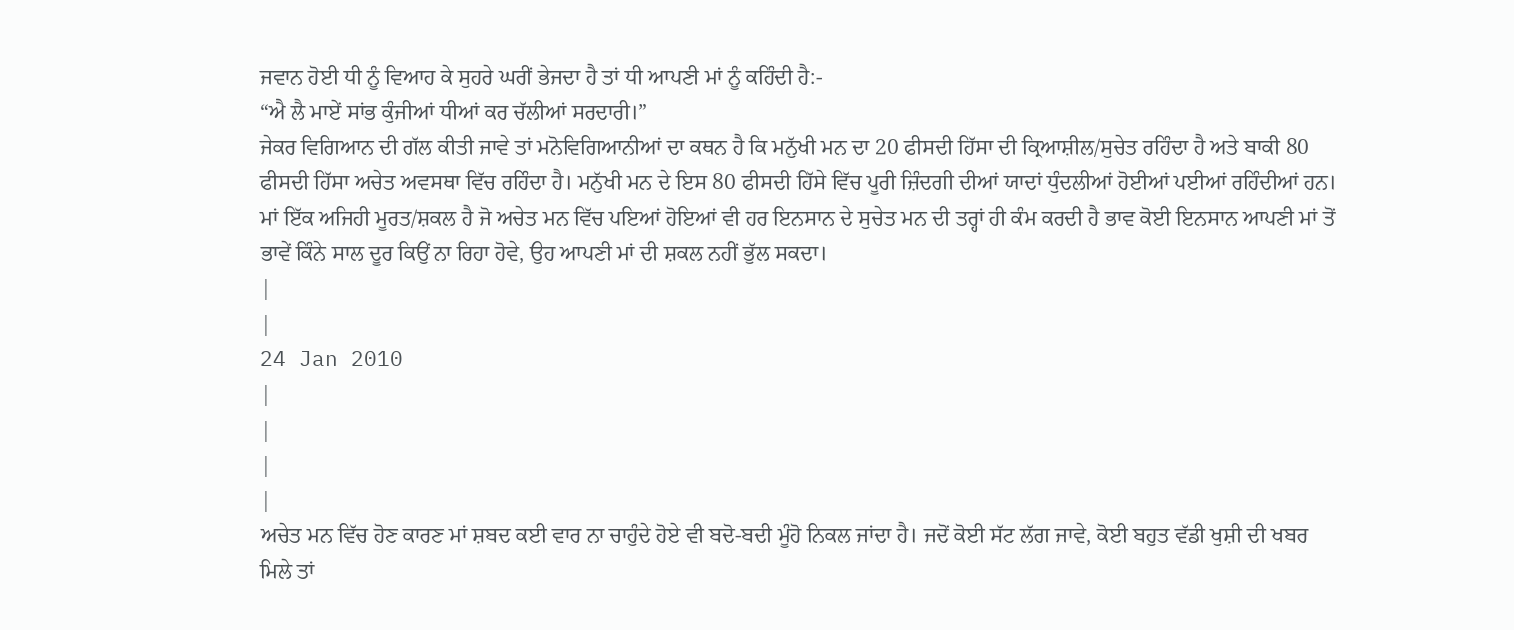ਜਵਾਨ ਹੋਈ ਧੀ ਨੂੰ ਵਿਆਹ ਕੇ ਸੁਹਰੇ ਘਰੀਂ ਭੇਜਦਾ ਹੈ ਤਾਂ ਧੀ ਆਪਣੀ ਮਾਂ ਨੂੰ ਕਹਿੰਦੀ ਹੈ:-
“ਐ ਲੈ ਮਾਏਂ ਸਾਂਭ ਕੁੰਜੀਆਂ ਧੀਆਂ ਕਰ ਚੱਲੀਆਂ ਸਰਦਾਰੀ।”
ਜੇਕਰ ਵਿਗਿਆਨ ਦੀ ਗੱਲ ਕੀਤੀ ਜਾਵੇ ਤਾਂ ਮਨੋਵਿਗਿਆਨੀਆਂ ਦਾ ਕਥਨ ਹੈ ਕਿ ਮਨੁੱਖੀ ਮਨ ਦਾ 20 ਫੀਸਦੀ ਹਿੱਸਾ ਦੀ ਕ੍ਰਿਆਸ਼ੀਲ/ਸੁਚੇਤ ਰਹਿੰਦਾ ਹੈ ਅਤੇ ਬਾਕੀ 80 ਫੀਸਦੀ ਹਿੱਸਾ ਅਚੇਤ ਅਵਸਥਾ ਵਿੱਚ ਰਹਿੰਦਾ ਹੈ। ਮਨੁੱਖੀ ਮਨ ਦੇ ਇਸ 80 ਫੀਸਦੀ ਹਿੱਸੇ ਵਿੱਚ ਪੂਰੀ ਜ਼ਿੰਦਗੀ ਦੀਆਂ ਯਾਦਾਂ ਧੁੰਦਲੀਆਂ ਹੋਈਆਂ ਪਈਆਂ ਰਹਿੰਦੀਆਂ ਹਨ। ਮਾਂ ਇੱਕ ਅਜਿਹੀ ਮੂਰਤ/ਸ਼ਕਲ ਹੈ ਜੋ ਅਚੇਤ ਮਨ ਵਿੱਚ ਪਇਆਂ ਹੋਇਆਂ ਵੀ ਹਰ ਇਨਸਾਨ ਦੇ ਸੁਚੇਤ ਮਨ ਦੀ ਤਰ੍ਹਾਂ ਹੀ ਕੰਮ ਕਰਦੀ ਹੈ ਭਾਵ ਕੋਈ ਇਨਸਾਨ ਆਪਣੀ ਮਾਂ ਤੋਂ ਭਾਵੇਂ ਕਿੰਨੇ ਸਾਲ ਦੂਰ ਕਿਉਂ ਨਾ ਰਿਹਾ ਹੋਵੇ, ਉਹ ਆਪਣੀ ਮਾਂ ਦੀ ਸ਼ਕਲ ਨਹੀਂ ਭੁੱਲ ਸਕਦਾ।
|
|
24 Jan 2010
|
|
|
|
ਅਚੇਤ ਮਨ ਵਿੱਚ ਹੋਣ ਕਾਰਣ ਮਾਂ ਸ਼ਬਦ ਕਈ ਵਾਰ ਨਾ ਚਾਹੁੰਦੇ ਹੋਏ ਵੀ ਬਦੋ-ਬਦੀ ਮੂੰਹੋ ਨਿਕਲ ਜਾਂਦਾ ਹੈ। ਜਦੋਂ ਕੋਈ ਸੱਟ ਲੱਗ ਜਾਵੇ, ਕੋਈ ਬਹੁਤ ਵੱਡੀ ਖੁਸ਼ੀ ਦੀ ਖਬਰ ਮਿਲੇ ਤਾਂ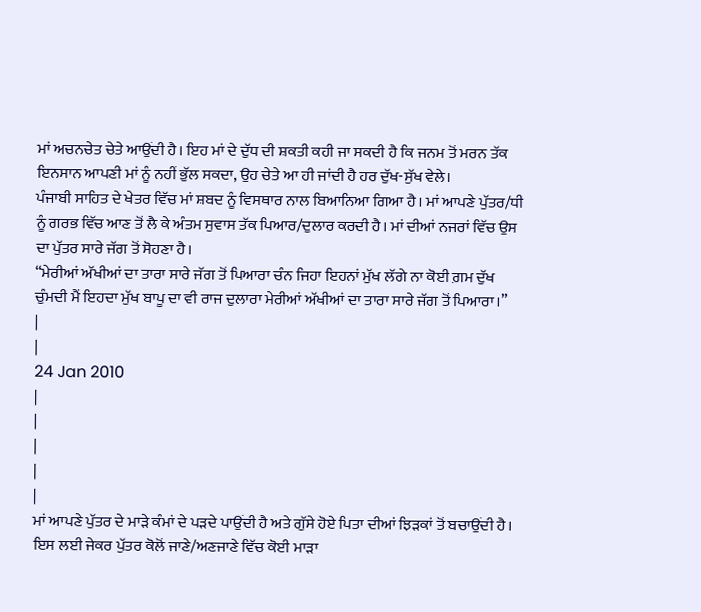ਮਾਂ ਅਚਨਚੇਤ ਚੇਤੇ ਆਉਂਦੀ ਹੈ। ਇਹ ਮਾਂ ਦੇ ਦੁੱਧ ਦੀ ਸ਼ਕਤੀ ਕਹੀ ਜਾ ਸਕਦੀ ਹੈ ਕਿ ਜਨਮ ਤੋਂ ਮਰਨ ਤੱਕ ਇਨਸਾਨ ਆਪਣੀ ਮਾਂ ਨੂੰ ਨਹੀਂ ਭੁੱਲ ਸਕਦਾ, ਉਹ ਚੇਤੇ ਆ ਹੀ ਜਾਂਦੀ ਹੈ ਹਰ ਦੁੱਖ-ਸੁੱਖ ਵੇਲੇ।
ਪੰਜਾਬੀ ਸਾਹਿਤ ਦੇ ਖੇਤਰ ਵਿੱਚ ਮਾਂ ਸ਼ਬਦ ਨੂੰ ਵਿਸਥਾਰ ਨਾਲ ਬਿਆਨਿਆ ਗਿਆ ਹੈ। ਮਾਂ ਆਪਣੇ ਪੁੱਤਰ/ਧੀ ਨੂੰ ਗਰਭ ਵਿੱਚ ਆਣ ਤੋਂ ਲੈ ਕੇ ਅੰਤਮ ਸੁਵਾਸ ਤੱਕ ਪਿਆਰ/ਦੁਲਾਰ ਕਰਦੀ ਹੈ। ਮਾਂ ਦੀਆਂ ਨਜਰਾਂ ਵਿੱਚ ਉਸ ਦਾ ਪੁੱਤਰ ਸਾਰੇ ਜੱਗ ਤੋਂ ਸੋਹਣਾ ਹੈ।
“ਮੇਰੀਆਂ ਅੱਖੀਆਂ ਦਾ ਤਾਰਾ ਸਾਰੇ ਜੱਗ ਤੋਂ ਪਿਆਰਾ ਚੰਨ ਜਿਹਾ ਇਹਨਾਂ ਮੁੱਖ ਲੱਗੇ ਨਾ ਕੋਈ ਗ਼ਮ ਦੁੱਖ ਚੁੰਮਦੀ ਮੈਂ ਇਹਦਾ ਮੁੱਖ ਬਾਪੂ ਦਾ ਵੀ ਰਾਜ ਦੁਲਾਰਾ ਮੇਰੀਆਂ ਅੱਖੀਆਂ ਦਾ ਤਾਰਾ ਸਾਰੇ ਜੱਗ ਤੋਂ ਪਿਆਰਾ।”
|
|
24 Jan 2010
|
|
|
|
|
ਮਾਂ ਆਪਣੇ ਪੁੱਤਰ ਦੇ ਮਾੜੇ ਕੰਮਾਂ ਦੇ ਪੜਦੇ ਪਾਉਂਦੀ ਹੈ ਅਤੇ ਗੁੱਸੇ ਹੋਏ ਪਿਤਾ ਦੀਆਂ ਝਿੜਕਾਂ ਤੋਂ ਬਚਾਉਂਦੀ ਹੈ। ਇਸ ਲਈ ਜੇਕਰ ਪੁੱਤਰ ਕੋਲੋਂ ਜਾਣੇ/ਅਣਜਾਣੇ ਵਿੱਚ ਕੋਈ ਮਾੜਾ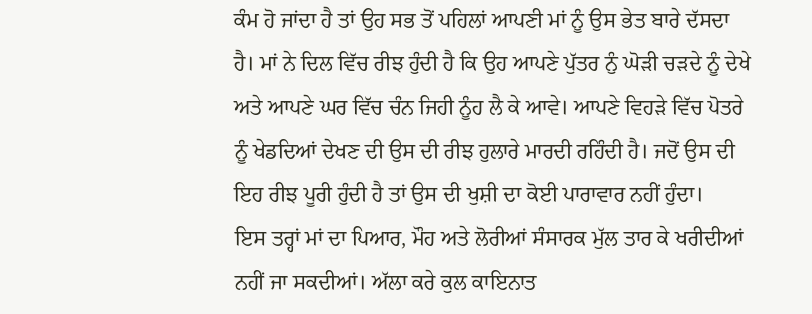ਕੰਮ ਹੋ ਜਾਂਦਾ ਹੈ ਤਾਂ ਉਹ ਸਭ ਤੋਂ ਪਹਿਲਾਂ ਆਪਣੀ ਮਾਂ ਨੂੰ ਉਸ ਭੇਤ ਬਾਰੇ ਦੱਸਦਾ ਹੈ। ਮਾਂ ਨੇ ਦਿਲ ਵਿੱਚ ਰੀਝ ਹੁੰਦੀ ਹੈ ਕਿ ਉਹ ਆਪਣੇ ਪੁੱਤਰ ਨੁੰ ਘੋੜੀ ਚੜਦੇ ਨੂੰ ਦੇਖੇ ਅਤੇ ਆਪਣੇ ਘਰ ਵਿੱਚ ਚੰਨ ਜਿਹੀ ਨੂੰਹ ਲੈ ਕੇ ਆਵੇ। ਆਪਣੇ ਵਿਹੜੇ ਵਿੱਚ ਪੋਤਰੇ ਨੂੰ ਖੇਡਦਿਆਂ ਦੇਖਣ ਦੀ ਉਸ ਦੀ ਰੀਝ ਹੁਲਾਰੇ ਮਾਰਦੀ ਰਹਿੰਦੀ ਹੈ। ਜਦੋਂ ਉਸ ਦੀ ਇਹ ਰੀਝ ਪੂਰੀ ਹੁੰਦੀ ਹੈ ਤਾਂ ਉਸ ਦੀ ਖੁਸ਼ੀ ਦਾ ਕੋਈ ਪਾਰਾਵਾਰ ਨਹੀਂ ਹੁੰਦਾ।
ਇਸ ਤਰ੍ਹਾਂ ਮਾਂ ਦਾ ਪਿਆਰ, ਮੌਹ ਅਤੇ ਲੋਰੀਆਂ ਸੰਸਾਰਕ ਮੁੱਲ ਤਾਰ ਕੇ ਖਰੀਦੀਆਂ ਨਹੀਂ ਜਾ ਸਕਦੀਆਂ। ਅੱਲਾ ਕਰੇ ਕੁਲ ਕਾਇਨਾਤ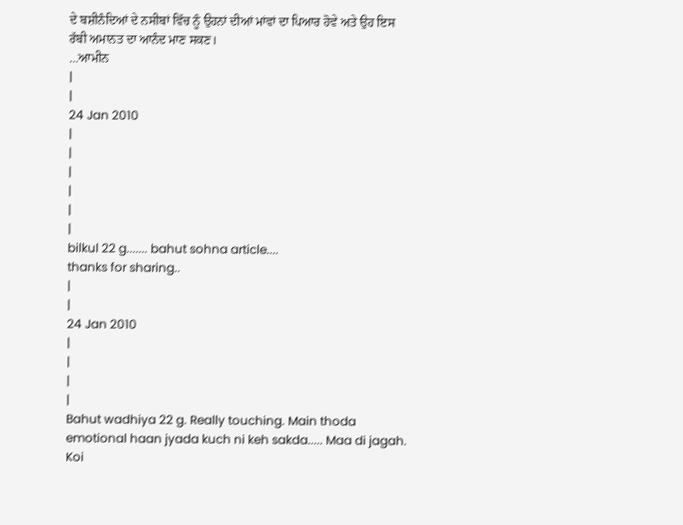ਦੇ ਬਸ਼ੀਨੰਦਿਆਂ ਦੇ ਨਸੀਬਾਂ ਵਿੱਚ ਨੂੰ ਉਹਨਾਂ ਦੀਆਂ ਮਾਂਵਾਂ ਦਾ ਪਿਆਰ ਹੋਵੇ ਅਤੇ ਉਹ ਇਸ ਰੱਬੀ ਅਮਾਨਤ ਦਾ ਆਨੰਦ ਮਾਣ ਸਕਣ।
…ਆਮੀਨ
|
|
24 Jan 2010
|
|
|
|
|
|
bilkul 22 g....... bahut sohna article....
thanks for sharing..
|
|
24 Jan 2010
|
|
|
|
Bahut wadhiya 22 g. Really touching. Main thoda emotional haan jyada kuch ni keh sakda..... Maa di jagah. Koi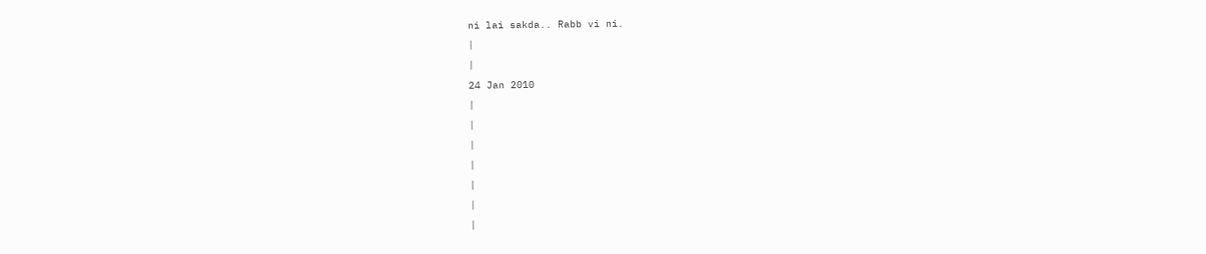ni lai sakda.. Rabb vi ni.
|
|
24 Jan 2010
|
|
|
|
|
|
|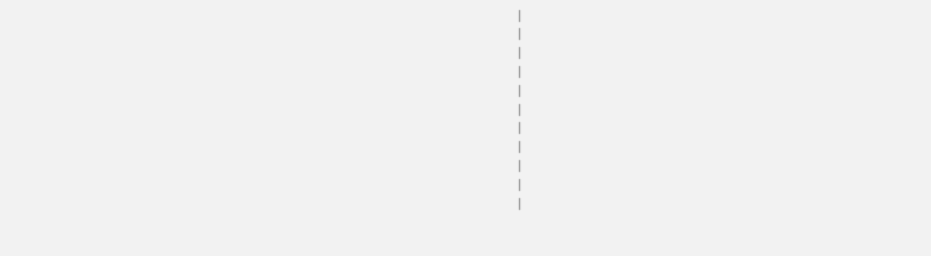|
|
|
|
|
|
|
|
|
|
|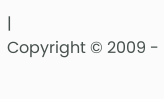|
Copyright © 2009 -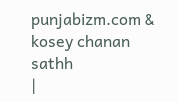punjabizm.com & kosey chanan sathh
|